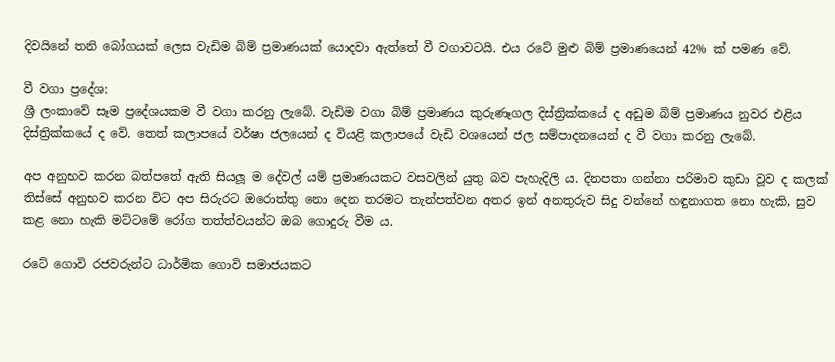දිවයිනේ තනි බෝගයක් ලෙස වැඩිම බිම් ප්‍රමාණයක් යොදවා ඇත්තේ වී වගාවටයි. එය රටේ මුළු බිම් ප්‍රමාණයෙන් 42% ක් පමණ වේ.

වී වගා ප්‍රදේශ:
ශ්‍රී ලංකාවේ සෑම ප්‍රදේශයකම වී වගා කරනු ලැබේ. වැඩිම වගා බිම් ප්‍රමාණය කුරුණෑගල දිස්ත්‍රික්කයේ ද අඩුම බිම් ප්‍රමාණය නුවර එළිය දිස්ත්‍රික්කයේ ද වේ. තෙත් කලාපයේ වර්ෂා ජලයෙන් ද වියළි කලාපයේ වැඩි වශයෙන් ජල සම්පාදනයෙන් ද වී වගා කරනු ලැබේ.

අප අනුභව කරන බත්පතේ ඇති සියලූ ම දේවල් යම් ප්‍රමාණයකට වසවලින් යුතු බව පැහැදිලි ය. දිනපතා ගන්නා පරිමාව කුඩා වූව ද කලක් තිස්සේ අනුභව කරන විට අප සිරුරට ඔරොත්තු නො දෙන තරමට තැන්පත්වන අතර ඉන් අනතුරුව සිදු වන්නේ හඳුනාගත නො හැකි, සුව කළ නො හැකි මට්ටමේ රෝග තත්ත්වයන්ට ඔබ ගොදුරු වීම ය.

රටේ ගොවි රජවරුන්ට ධාර්මික ගොවි සමාජයකට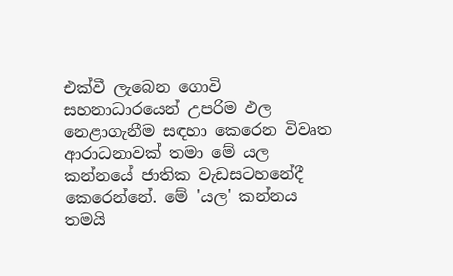එක්‌වී ලැබෙන ගොවි සහනාධාරයෙන් උපරිම ඵල නෙළාගැනීම සඳහා කෙරෙන විවෘත ආරාධනාවක්‌ තමා මේ යල කන්නයේ ජාතික වැඩසටහනේදී කෙරෙන්නේ. මේ 'යල' කන්නය තමයි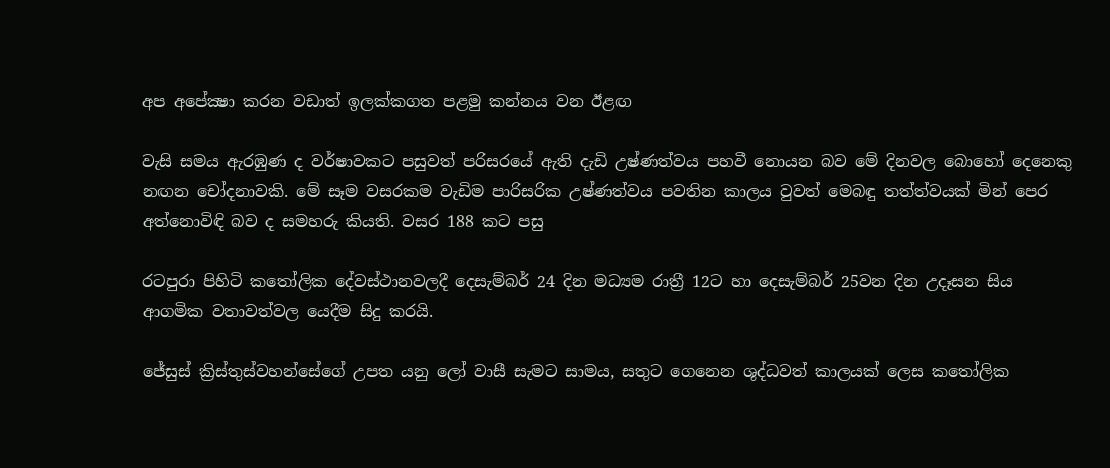අප අපේක්‍ෂා කරන වඩාත් ඉලක්‌කගත පළමු කන්නය වන ඊළඟ

වැසි සමය ඇරඹුණ ද වර්ෂාවකට පසුවත් පරිසරයේ ඇති දැඩි උෂ්ණත්වය පහවී නොයන බව මේ දිනවල බොහෝ දෙනෙකු නඟන චෝදනාවකි. මේ සෑම වසරකම වැඩිම පාරිසරික උෂ්ණත්වය පවතින කාලය වුවත් මෙබඳු තත්ත්වයක්‌ මින් පෙර අත්නොවිඳි බව ද සමහරු කියති. වසර 188 කට පසු

රටපුරා පිහිටි කතෝලික දේවස්ථානවලදී දෙසැම්බර් 24 දින මධ්‍යම රාත්‍රී 12ට හා දෙසැම්බර් 25වන දින උදෑසන සිය ආගමික වතාවත්වල යෙදීම සිදු කරයි.

ජේසුස් ක්‍රිස්තුස්වහන්සේගේ උපත යනු ලෝ වාසී සැමට සාමය, සතුට ගෙනෙන ශුද්ධවත් කාලයක් ලෙස කතෝලික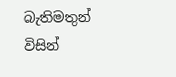බැතිමතුන් විසින්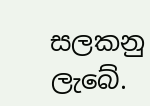සලකනු ලැබේ.